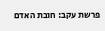פרשת עקב: חובת האדם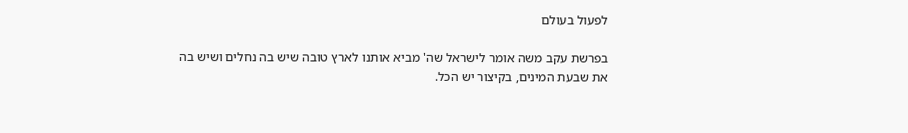לפעול בעולם

בפרשת עקב משה אומר לישראל שה' מביא אותנו לארץ טובה שיש בה נחלים ושיש בה את שבעת המינים, בקיצור יש הכל.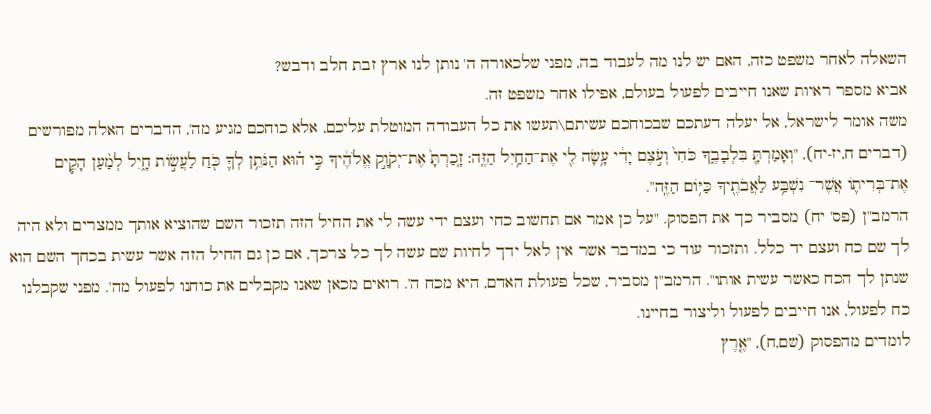השאלה לאחר משפט כזה, האם יש לנו מה לעבוד בה, מפני שלכאורה ה' נותן לנו ארץ זבת חלב ודבש?
אביא מספר ראיות שאנו חייבים לפעול בעולם, אפילו אחר משפט זה.
משה אומר לישראל, אל יעלה דעתכם שבכוחכם עשיתם\תעשו את כל העבודה המוטלת עליכם, אלא כוחכם מגיע מה', הדברים האלה מפורשים (דברים ח,יז-יח), "וְאָמַרְתָּ֖ בִּלְבָבֶ֑ךָ כֹּחִי֙ וְעֹ֣צֶם יָדִ֔י עָ֥שָׂה לִ֖י אֶת־הַחַ֥יִל הַזֶּֽה: זָֽכַרְתָּ֙ אֶת־יְקֹוָ֣ק אֱלֹהֶ֔יךָ כִּ֣י ה֗וּא הַנֹּתֵ֥ן לְךָ֛ כֹּ֖חַ לַעֲשׂ֣וֹת חָ֑יִל לְמַ֨עַן הָקִ֧ים אֶת־בְּרִית֛וֹ אֲשֶׁר־ נִשְׁבַּ֥ע לַאֲבֹתֶ֖יךָ כַּיּ֥וֹם הַזֶּֽה".
הרמב"ן (פס' יח) מסביר כך את הפסוק. "על כן אמר אם תחשוב כחי ועצם ידי עשה לי את החיל הזה תזכור השם שהוציא אותך ממצרים ולא היה לך שם כח ועצם יד כלל. ותזכור עוד כי במדבר אשר אין לאל ידך לחיות שם עשה לך כל צרכך, אם כן גם החיל הזה אשר עשית בכחך השם הוא שנתן לך הכח כאשר עשית אותו". הרמב"ן מסביר, שכל פעולת האדם, היא מכח ה'. רואים מכאן שאנו מקבלים את כוחנו לפעול מה'. מפני שקבלנו כח לפעול, אנו חייבים לפעול וליצור בחיינו.
לומדים מהפסוק (שם,ח), "אֶ֤רֶץ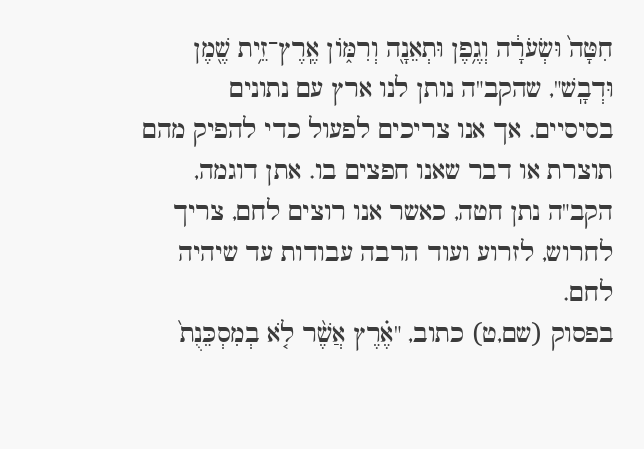חִטָּה֙ וּשְׂעֹרָ֔ה וְגֶ֥פֶן וּתְאֵנָ֖ה וְרִמּ֑וֹן אֶֽרֶץ־זֵ֥ית שֶׁ֖מֶן וּדְבָֽשׁ", שהקב"ה נותן לנו ארץ עם נתונים בסיסיים. אך אנו צריכים לפעול כדי להפיק מהם תוצרת או דבר שאנו חפצים בו. אתן דוגמה, הקב"ה נתן חטה, כאשר אנו רוצים לחם, צריך לחרוש, לזרוע ועוד הרבה עבודות עד שיהיה לחם.
בפסוק (שם,ט) כתוב, "אֶ֗רֶץ אֲשֶׁ֨ר לֹ֤א בְמִסְכֵּנֻת֙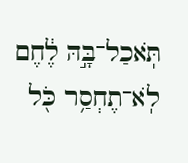תֹּֽאכַל־בָּ֣הּ לֶ֔חֶם לֹֽא־תֶחְסַ֥ר כֹּ֖ל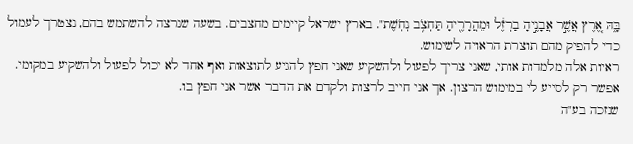בָּ֑הּ אֶ֚רֶץ אֲשֶׁ֣ר אֲבָנֶ֣יהָ בַרְזֶ֔ל וּמֵהֲרָרֶ֖יהָ תַּחְצֹ֥ב נְחֹֽשֶׁת". בארץ ישראל קיימים מחצבים. בשעה שנרצה להשתמש בהם, נצטרך לעמול כדי להפיק מהם תוצרת הראויה לשימוש.
ראיות אלה מלמדות אותי, שאני צריך לפעול ולהשקיע שאני חפץ להגיע לתוצאות ואף אחד לא יכול לפעול ולהשקיע במקומי. אפשר רק לסייע לי במימוש הרצון. אך אני חייב לרצות ולקדם את הדבר אשר אני חפץ בו.
שנזכה בע"ה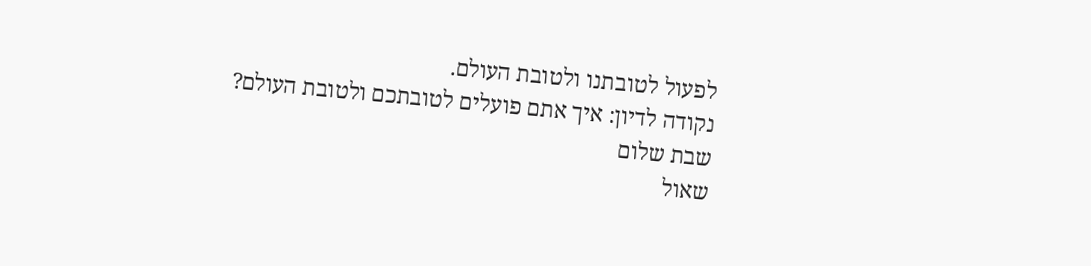לפעול לטובתנו ולטובת העולם.
נקודה לדיון: איך אתם פועלים לטובתכם ולטובת העולם?
שבת שלום
שאול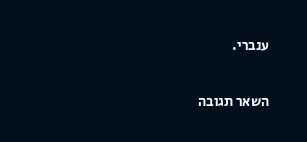ענברי.

השאר תגובה